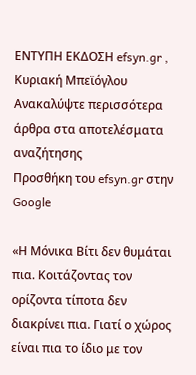ΕΝΤΥΠΗ ΕΚΔΟΣΗ efsyn.gr , Κυριακή Μπεϊόγλου
Ανακαλύψτε περισσότερα άρθρα στα αποτελέσματα αναζήτησης
Προσθήκη του efsyn.gr στην Google

«Η Μόνικα Βίτι δεν θυμάται πια. Κοιτάζοντας τον ορίζοντα τίποτα δεν διακρίνει πια. Γιατί ο χώρος είναι πια το ίδιο με τον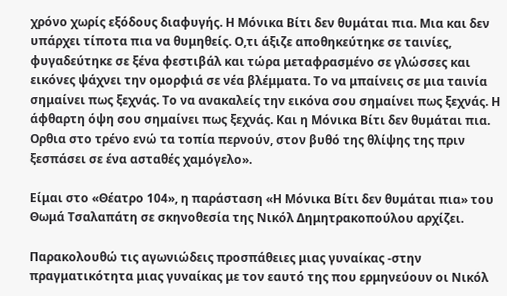χρόνο χωρίς εξόδους διαφυγής. Η Μόνικα Βίτι δεν θυμάται πια. Μια και δεν υπάρχει τίποτα πια να θυμηθείς. Ο,τι άξιζε αποθηκεύτηκε σε ταινίες, φυγαδεύτηκε σε ξένα φεστιβάλ και τώρα μεταφρασμένο σε γλώσσες και εικόνες ψάχνει την ομορφιά σε νέα βλέμματα. Το να μπαίνεις σε μια ταινία σημαίνει πως ξεχνάς. Το να ανακαλείς την εικόνα σου σημαίνει πως ξεχνάς. Η άφθαρτη όψη σου σημαίνει πως ξεχνάς. Και η Μόνικα Βίτι δεν θυμάται πια. Ορθια στο τρένο ενώ τα τοπία περνούν, στον βυθό της θλίψης της πριν ξεσπάσει σε ένα ασταθές χαμόγελο».

Είμαι στο «Θέατρο 104», η παράσταση «Η Μόνικα Βίτι δεν θυμάται πια» του Θωμά Τσαλαπάτη σε σκηνοθεσία της Νικόλ Δημητρακοπούλου αρχίζει.

Παρακολουθώ τις αγωνιώδεις προσπάθειες μιας γυναίκας -στην πραγματικότητα μιας γυναίκας με τον εαυτό της που ερμηνεύουν οι Νικόλ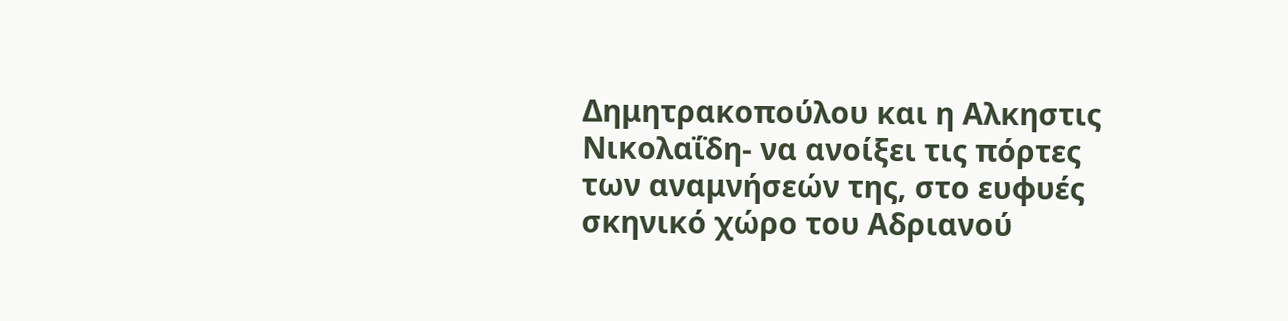Δημητρακοπούλου και η Αλκηστις Νικολαΐδη- να ανοίξει τις πόρτες των αναμνήσεών της, στο ευφυές σκηνικό χώρο του Αδριανού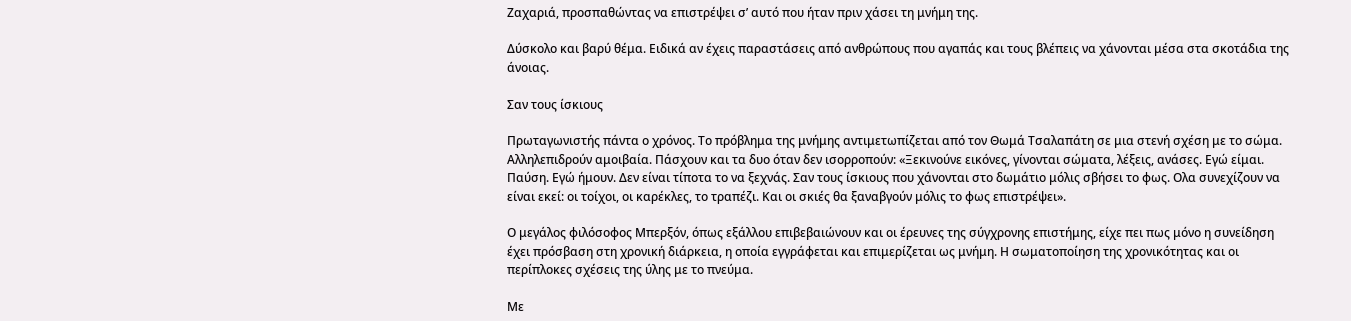Ζαχαριά, προσπαθώντας να επιστρέψει σ’ αυτό που ήταν πριν χάσει τη μνήμη της.

Δύσκολο και βαρύ θέμα. Ειδικά αν έχεις παραστάσεις από ανθρώπους που αγαπάς και τους βλέπεις να χάνονται μέσα στα σκοτάδια της άνοιας.

Σαν τους ίσκιους

Πρωταγωνιστής πάντα ο χρόνος. Το πρόβλημα της μνήμης αντιμετωπίζεται από τον Θωμά Τσαλαπάτη σε μια στενή σχέση με το σώμα. Αλληλεπιδρούν αμοιβαία. Πάσχουν και τα δυο όταν δεν ισορροπούν: «Ξεκινούνε εικόνες, γίνονται σώματα, λέξεις, ανάσες. Εγώ είμαι. Παύση. Εγώ ήμουν. Δεν είναι τίποτα το να ξεχνάς. Σαν τους ίσκιους που χάνονται στο δωμάτιο μόλις σβήσει το φως. Ολα συνεχίζουν να είναι εκεί: οι τοίχοι, οι καρέκλες, το τραπέζι. Και οι σκιές θα ξαναβγούν μόλις το φως επιστρέψει».

Ο μεγάλος φιλόσοφος Μπερξόν, όπως εξάλλου επιβεβαιώνουν και οι έρευνες της σύγχρονης επιστήμης, είχε πει πως μόνο η συνείδηση έχει πρόσβαση στη χρονική διάρκεια, η οποία εγγράφεται και επιμερίζεται ως μνήμη. Η σωματοποίηση της χρονικότητας και οι περίπλοκες σχέσεις της ύλης με το πνεύμα.

Με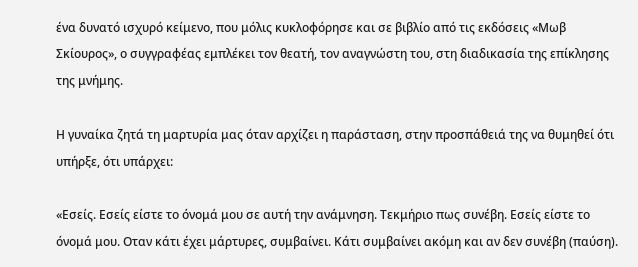ένα δυνατό ισχυρό κείμενο, που μόλις κυκλοφόρησε και σε βιβλίο από τις εκδόσεις «Μωβ Σκίουρος», ο συγγραφέας εμπλέκει τον θεατή, τον αναγνώστη του, στη διαδικασία της επίκλησης της μνήμης.

Η γυναίκα ζητά τη μαρτυρία μας όταν αρχίζει η παράσταση, στην προσπάθειά της να θυμηθεί ότι υπήρξε, ότι υπάρχει:

«Εσείς. Εσείς είστε το όνομά μου σε αυτή την ανάμνηση. Τεκμήριο πως συνέβη. Εσείς είστε το όνομά μου. Οταν κάτι έχει μάρτυρες, συμβαίνει. Κάτι συμβαίνει ακόμη και αν δεν συνέβη (παύση).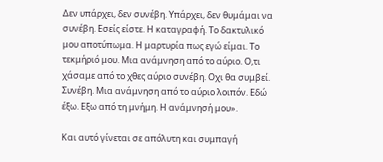Δεν υπάρχει, δεν συνέβη. Υπάρχει, δεν θυμάμαι να συνέβη. Εσείς είστε. Η καταγραφή. Το δακτυλικό μου αποτύπωμα. Η μαρτυρία πως εγώ είμαι. Το τεκμήριό μου. Μια ανάμνηση από το αύριο. Ο,τι χάσαμε από το χθες αύριο συνέβη. Οχι θα συμβεί. Συνέβη. Μια ανάμνηση από το αύριο λοιπόν. Εδώ έξω. Εξω από τη μνήμη. Η ανάμνησή μου».

Και αυτό γίνεται σε απόλυτη και συμπαγή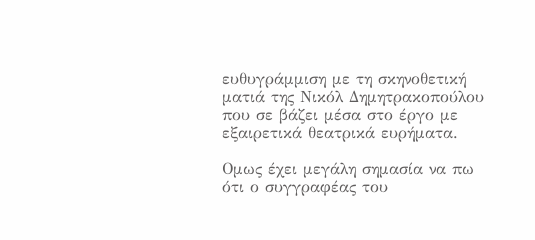ευθυγράμμιση με τη σκηνοθετική ματιά της Νικόλ Δημητρακοπούλου που σε βάζει μέσα στο έργο με εξαιρετικά θεατρικά ευρήματα.

Ομως έχει μεγάλη σημασία να πω ότι ο συγγραφέας του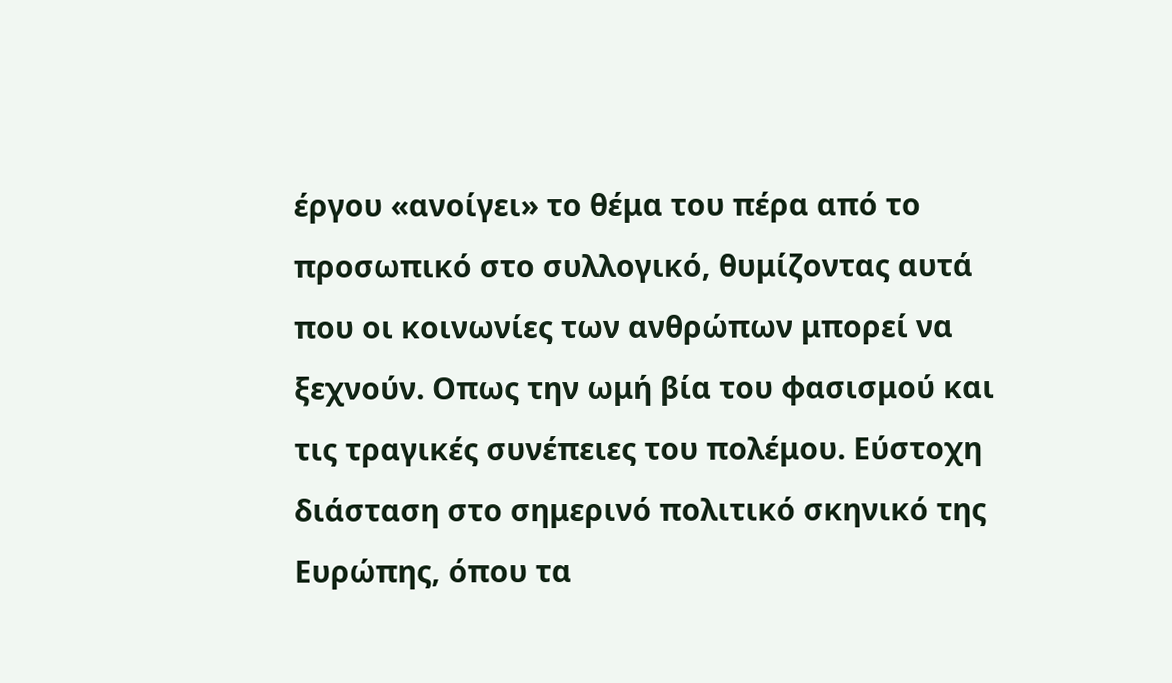έργου «ανοίγει» το θέμα του πέρα από το προσωπικό στο συλλογικό, θυμίζοντας αυτά που οι κοινωνίες των ανθρώπων μπορεί να ξεχνούν. Οπως την ωμή βία του φασισμού και τις τραγικές συνέπειες του πολέμου. Εύστοχη διάσταση στο σημερινό πολιτικό σκηνικό της Ευρώπης, όπου τα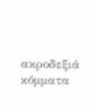ακροδεξιά κόμματα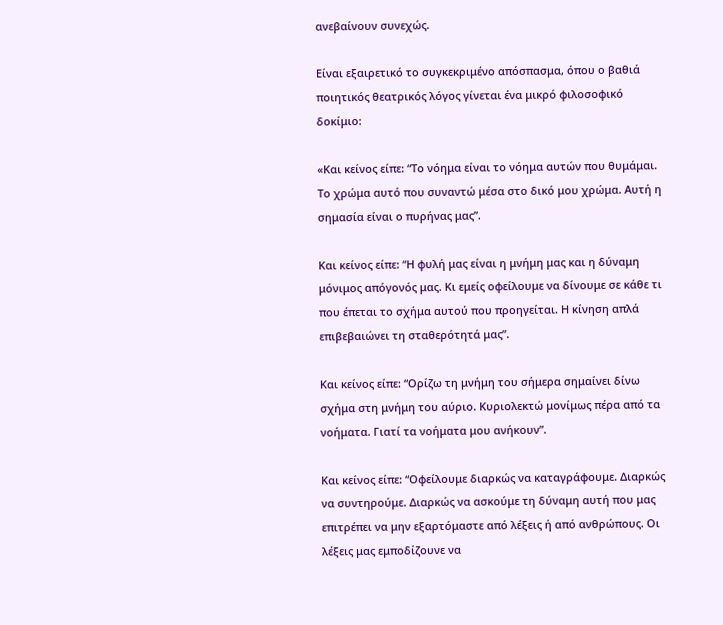ανεβαίνουν συνεχώς.

Είναι εξαιρετικό το συγκεκριμένο απόσπασμα, όπου ο βαθιά ποιητικός θεατρικός λόγος γίνεται ένα μικρό φιλοσοφικό δοκίμιο:

«Και κείνος είπε: “Το νόημα είναι το νόημα αυτών που θυμάμαι. Το χρώμα αυτό που συναντώ μέσα στο δικό μου χρώμα. Αυτή η σημασία είναι ο πυρήνας μας”.

Και κείνος είπε: “Η φυλή μας είναι η μνήμη μας και η δύναμη μόνιμος απόγονός μας. Κι εμείς οφείλουμε να δίνουμε σε κάθε τι που έπεται το σχήμα αυτού που προηγείται. Η κίνηση απλά επιβεβαιώνει τη σταθερότητά μας”.

Και κείνος είπε: “Ορίζω τη μνήμη του σήμερα σημαίνει δίνω σχήμα στη μνήμη του αύριο. Κυριολεκτώ μονίμως πέρα από τα νοήματα. Γιατί τα νοήματα μου ανήκουν”.

Και κείνος είπε: “Οφείλουμε διαρκώς να καταγράφουμε. Διαρκώς να συντηρούμε. Διαρκώς να ασκούμε τη δύναμη αυτή που μας επιτρέπει να μην εξαρτόμαστε από λέξεις ή από ανθρώπους. Οι λέξεις μας εμποδίζουνε να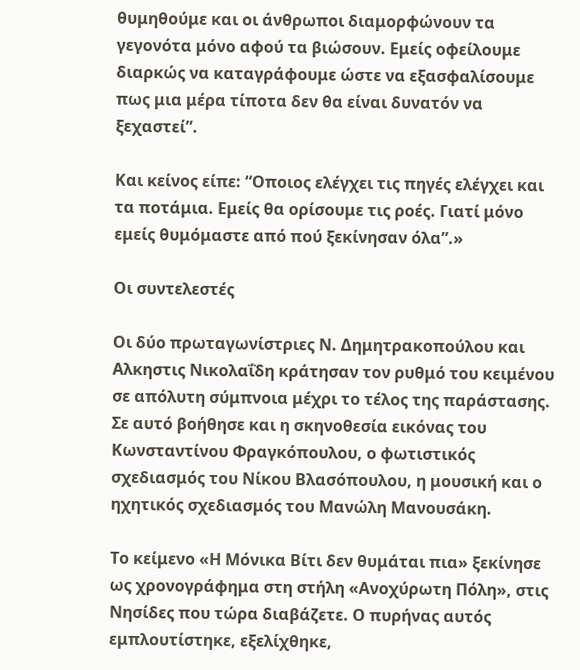θυμηθούμε και οι άνθρωποι διαμορφώνουν τα γεγονότα μόνο αφού τα βιώσουν. Εμείς οφείλουμε διαρκώς να καταγράφουμε ώστε να εξασφαλίσουμε πως μια μέρα τίποτα δεν θα είναι δυνατόν να ξεχαστεί”.

Και κείνος είπε: “Οποιος ελέγχει τις πηγές ελέγχει και τα ποτάμια. Εμείς θα ορίσουμε τις ροές. Γιατί μόνο εμείς θυμόμαστε από πού ξεκίνησαν όλα”.»

Οι συντελεστές

Οι δύο πρωταγωνίστριες Ν. Δημητρακοπούλου και Αλκηστις Νικολαΐδη κράτησαν τον ρυθμό του κειμένου σε απόλυτη σύμπνοια μέχρι το τέλος της παράστασης. Σε αυτό βοήθησε και η σκηνοθεσία εικόνας του Κωνσταντίνου Φραγκόπουλου, ο φωτιστικός σχεδιασμός του Νίκου Βλασόπουλου, η μουσική και ο ηχητικός σχεδιασμός του Μανώλη Μανουσάκη.

Το κείμενο «Η Μόνικα Βίτι δεν θυμάται πια» ξεκίνησε ως χρονογράφημα στη στήλη «Ανοχύρωτη Πόλη», στις Νησίδες που τώρα διαβάζετε. Ο πυρήνας αυτός εμπλουτίστηκε, εξελίχθηκε,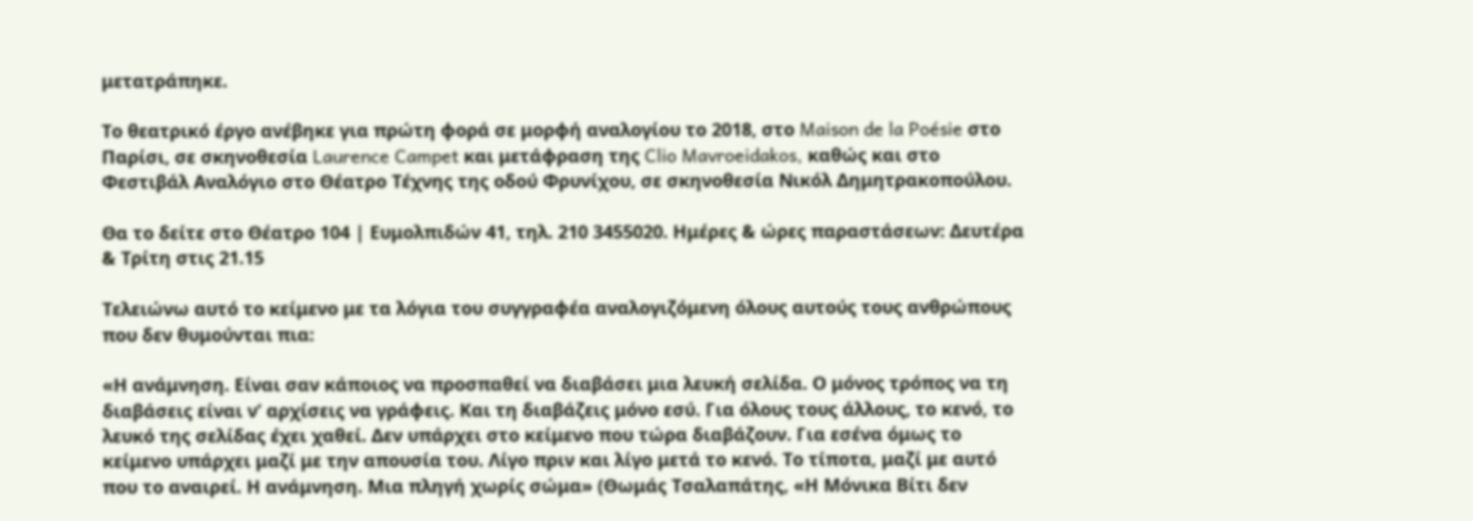μετατράπηκε.

Το θεατρικό έργο ανέβηκε για πρώτη φορά σε μορφή αναλογίου το 2018, στο Maison de la Poésie στο Παρίσι, σε σκηνοθεσία Laurence Campet και μετάφραση της Clio Mavroeidakos, καθώς και στο Φεστιβάλ Αναλόγιο στο Θέατρο Τέχνης της οδού Φρυνίχου, σε σκηνοθεσία Νικόλ Δημητρακοπούλου.

Θα το δείτε στο Θέατρο 104 | Ευμολπιδών 41, τηλ. 210 3455020. Ημέρες & ώρες παραστάσεων: Δευτέρα & Τρίτη στις 21.15

Τελειώνω αυτό το κείμενο με τα λόγια του συγγραφέα αναλογιζόμενη όλους αυτούς τους ανθρώπους που δεν θυμούνται πια:

«Η ανάμνηση. Είναι σαν κάποιος να προσπαθεί να διαβάσει μια λευκή σελίδα. Ο μόνος τρόπος να τη διαβάσεις είναι ν’ αρχίσεις να γράφεις. Και τη διαβάζεις μόνο εσύ. Για όλους τους άλλους, το κενό, το λευκό της σελίδας έχει χαθεί. Δεν υπάρχει στο κείμενο που τώρα διαβάζουν. Για εσένα όμως το κείμενο υπάρχει μαζί με την απουσία του. Λίγο πριν και λίγο μετά το κενό. Το τίποτα, μαζί με αυτό που το αναιρεί. Η ανάμνηση. Μια πληγή χωρίς σώμα» (Θωμάς Τσαλαπάτης, «Η Μόνικα Βίτι δεν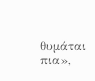θυμάται πια»,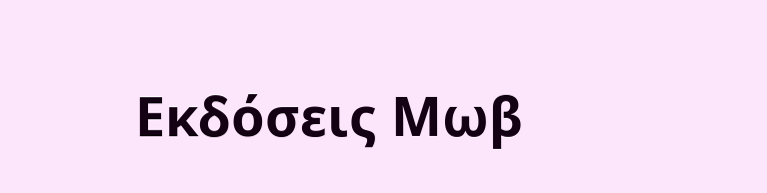Εκδόσεις Μωβ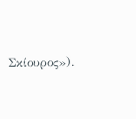Σκίουρος»).